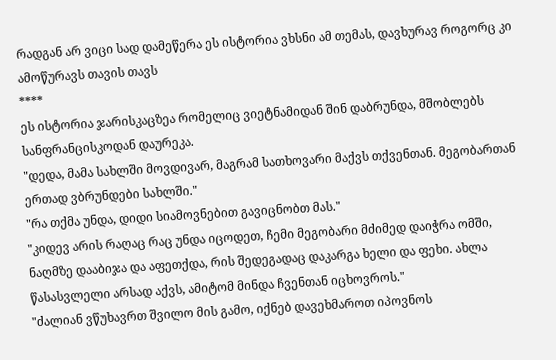რადგან არ ვიცი სად დამეწერა ეს ისტორია ვხსნი ამ თემას, დავხურავ როგორც კი ამოწურავს თავის თავს
****
ეს ისტორია ჯარისკაცზეა რომელიც ვიეტნამიდან შინ დაბრუნდა, მშობლებს სანფრანცისკოდან დაურეკა.
"დედა, მამა სახლში მოვდივარ, მაგრამ სათხოვარი მაქვს თქვენთან. მეგობართან ერთად ვბრუნდები სახლში."
"რა თქმა უნდა, დიდი სიამოვნებით გავიცნობთ მას."
"კიდევ არის რაღაც რაც უნდა იცოდეთ, ჩემი მეგობარი მძიმედ დაიჭრა ომში, ნაღმზე დააბიჯა და აფეთქდა, რის შედეგადაც დაკარგა ხელი და ფეხი. ახლა წასასვლელი არსად აქვს, ამიტომ მინდა ჩვენთან იცხოვროს."
"ძალიან ვწუხავრთ შვილო მის გამო, იქნებ დავეხმაროთ იპოვნოს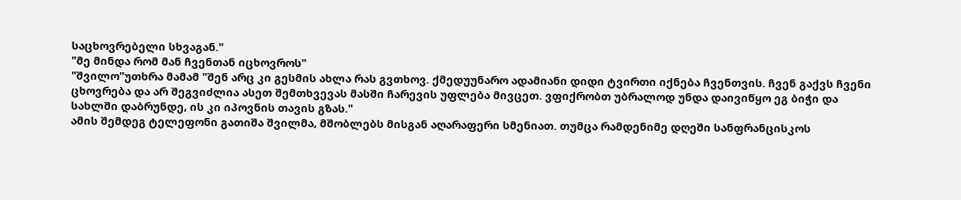საცხოვრებელი სხვაგან."
"მე მინდა რომ მან ჩვენთან იცხოვროს"
"შვილო"უთხრა მამამ "შენ არც კი გესმის ახლა რას გვთხოვ. ქმედუუნარო ადამიანი დიდი ტვირთი იქნება ჩვენთვის. ჩვენ გაქვს ჩვენი ცხოვრება და არ შეგვიძლია ასეთ შემთხვევას მასში ჩარევის უფლება მივცეთ. ვფიქრობთ უბრალოდ უნდა დაივიწყო ეგ ბიჭი და სახლში დაბრუნდე, ის კი იპოვნის თავის გზას."
ამის შემდეგ ტელეფონი გათიშა შვილმა, მშობლებს მისგან აღარაფერი სმენიათ. თუმცა რამდენიმე დღეში სანფრანცისკოს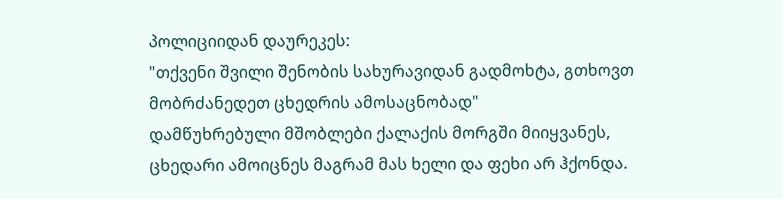პოლიციიდან დაურეკეს:
"თქვენი შვილი შენობის სახურავიდან გადმოხტა, გთხოვთ მობრძანედეთ ცხედრის ამოსაცნობად"
დამწუხრებული მშობლები ქალაქის მორგში მიიყვანეს, ცხედარი ამოიცნეს მაგრამ მას ხელი და ფეხი არ ჰქონდა.